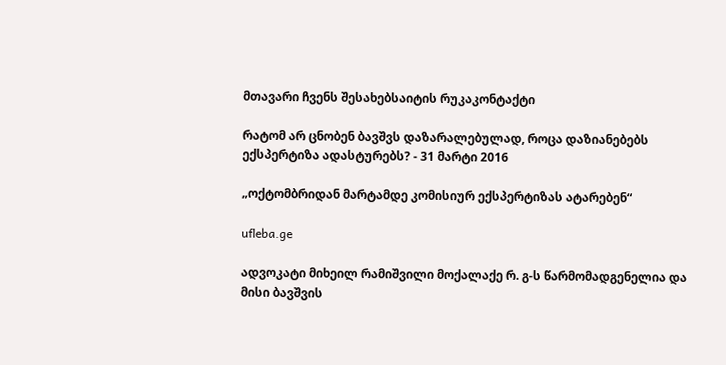მთავარი ჩვენს შესახებსაიტის რუკაკონტაქტი

რატომ არ ცნობენ ბავშვს დაზარალებულად, როცა დაზიანებებს ექსპერტიზა ადასტურებს? - 31 მარტი 2016

„ოქტომბრიდან მარტამდე კომისიურ ექსპერტიზას ატარებენ“

ufleba.ge

ადვოკატი მიხეილ რამიშვილი მოქალაქე რ. გ-ს წარმომადგენელია და მისი ბავშვის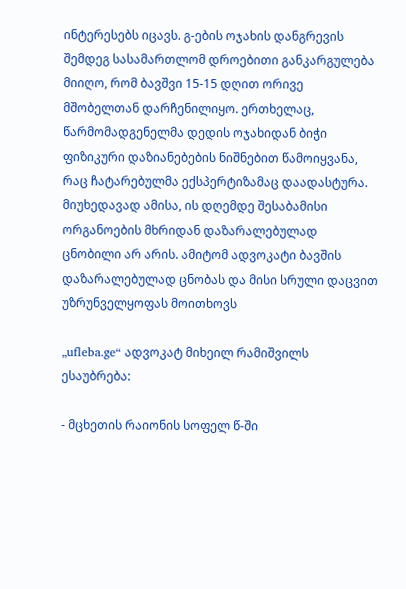ინტერესებს იცავს. გ-ების ოჯახის დანგრევის შემდეგ სასამართლომ დროებითი განკარგულება მიიღო, რომ ბავშვი 15-15 დღით ორივე მშობელთან დარჩენილიყო. ერთხელაც, წარმომადგენელმა დედის ოჯახიდან ბიჭი ფიზიკური დაზიანებების ნიშნებით წამოიყვანა, რაც ჩატარებულმა ექსპერტიზამაც დაადასტურა. მიუხედავად ამისა, ის დღემდე შესაბამისი ორგანოების მხრიდან დაზარალებულად ცნობილი არ არის. ამიტომ ადვოკატი ბავშის დაზარალებულად ცნობას და მისი სრული დაცვით უზრუნველყოფას მოითხოვს

„ufleba.ge“ ადვოკატ მიხეილ რამიშვილს ესაუბრება:

- მცხეთის რაიონის სოფელ წ-ში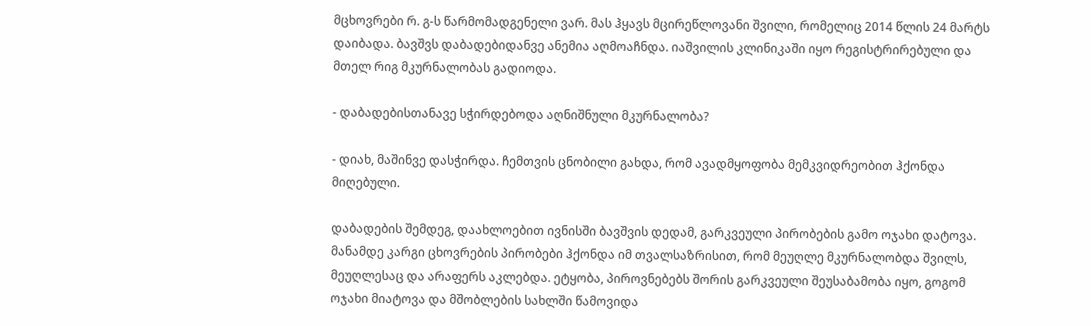მცხოვრები რ. გ-ს წარმომადგენელი ვარ. მას ჰყავს მცირეწლოვანი შვილი, რომელიც 2014 წლის 24 მარტს დაიბადა. ბავშვს დაბადებიდანვე ანემია აღმოაჩნდა. იაშვილის კლინიკაში იყო რეგისტრირებული და მთელ რიგ მკურნალობას გადიოდა.

- დაბადებისთანავე სჭირდებოდა აღნიშნული მკურნალობა?

- დიახ, მაშინვე დასჭირდა. ჩემთვის ცნობილი გახდა, რომ ავადმყოფობა მემკვიდრეობით ჰქონდა მიღებული.

დაბადების შემდეგ, დაახლოებით ივნისში ბავშვის დედამ, გარკვეული პირობების გამო ოჯახი დატოვა. მანამდე კარგი ცხოვრების პირობები ჰქონდა იმ თვალსაზრისით, რომ მეუღლე მკურნალობდა შვილს, მეუღლესაც და არაფერს აკლებდა. ეტყობა, პიროვნებებს შორის გარკვეული შეუსაბამობა იყო, გოგომ ოჯახი მიატოვა და მშობლების სახლში წამოვიდა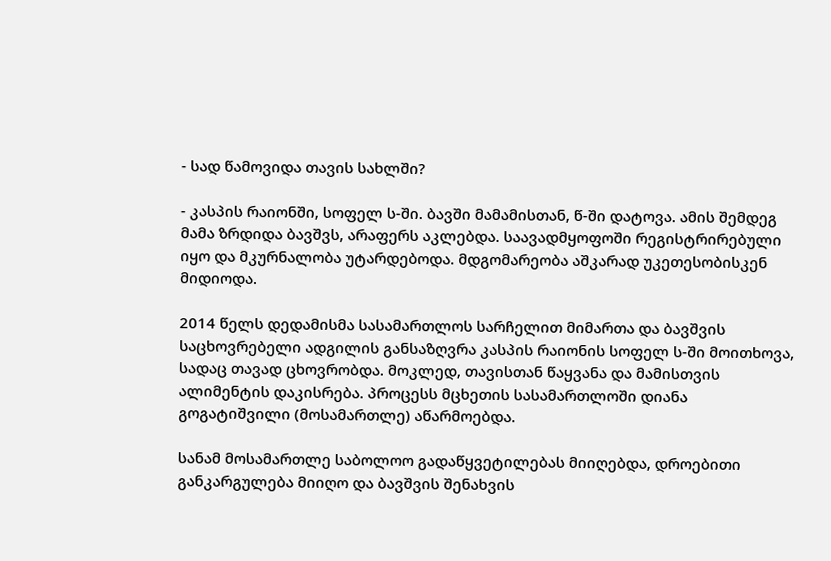- სად წამოვიდა თავის სახლში?

- კასპის რაიონში, სოფელ ს-ში. ბავში მამამისთან, წ-ში დატოვა. ამის შემდეგ მამა ზრდიდა ბავშვს, არაფერს აკლებდა. საავადმყოფოში რეგისტრირებული იყო და მკურნალობა უტარდებოდა. მდგომარეობა აშკარად უკეთესობისკენ მიდიოდა.

2014 წელს დედამისმა სასამართლოს სარჩელით მიმართა და ბავშვის საცხოვრებელი ადგილის განსაზღვრა კასპის რაიონის სოფელ ს-ში მოითხოვა, სადაც თავად ცხოვრობდა. მოკლედ, თავისთან წაყვანა და მამისთვის ალიმენტის დაკისრება. პროცესს მცხეთის სასამართლოში დიანა გოგატიშვილი (მოსამართლე) აწარმოებდა.

სანამ მოსამართლე საბოლოო გადაწყვეტილებას მიიღებდა, დროებითი განკარგულება მიიღო და ბავშვის შენახვის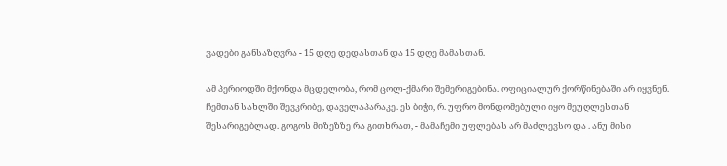ვადები განსაზღვრა - 15 დღე დედასთან და 15 დღე მამასთან.

ამ პერიოდში მქონდა მცდელობა, რომ ცოლ-ქმარი შემერიგებინა. ოფიციალურ ქორწინებაში არ იყვნენ. ჩემთან სახლში შევკრიბე, დაველაპარაკე. ეს ბიჭი, რ. უფრო მონდომებული იყო მეუღლესთან შესარიგებლად. გოგოს მიზეზზე რა გითხრათ, - მამაჩემი უფლებას არ მაძლევსო და . ანუ მისი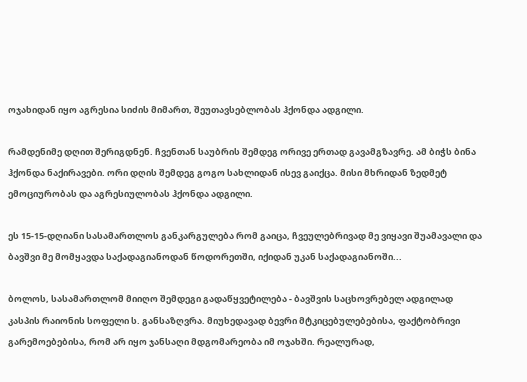ოჯახიდან იყო აგრესია სიძის მიმართ, შეუთავსებლობას ჰქონდა ადგილი.

რამდენიმე დღით შერიგდნენ. ჩვენთან საუბრის შემდეგ ორივე ერთად გავამგზავრე. ამ ბიჭს ბინა ჰქონდა ნაქირავები. ორი დღის შემდეგ გოგო სახლიდან ისევ გაიქცა. მისი მხრიდან ზედმეტ ემოციურობას და აგრესიულობას ჰქონდა ადგილი.

ეს 15-15-დღიანი სასამართლოს განკარგულება რომ გაიცა, ჩვეულებრივად მე ვიყავი შუამავალი და ბავშვი მე მომყავდა საქადაგიანოდან წოდორეთში, იქიდან უკან საქადაგიანოში...

ბოლოს, სასამართლომ მიიღო შემდეგი გადაწყვეტილება - ბავშვის საცხოვრებელ ადგილად კასპის რაიონის სოფელი ს. განსაზღვრა. მიუხედავად ბევრი მტკიცებულებებისა, ფაქტობრივი გარემოებებისა, რომ არ იყო ჯანსაღი მდგომარეობა იმ ოჯახში. რეალურად,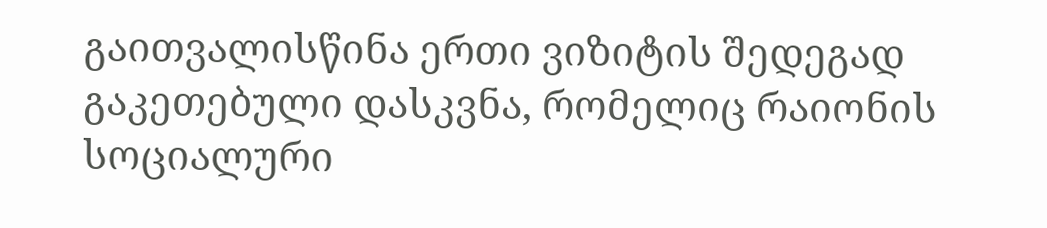გაითვალისწინა ერთი ვიზიტის შედეგად გაკეთებული დასკვნა, რომელიც რაიონის სოციალური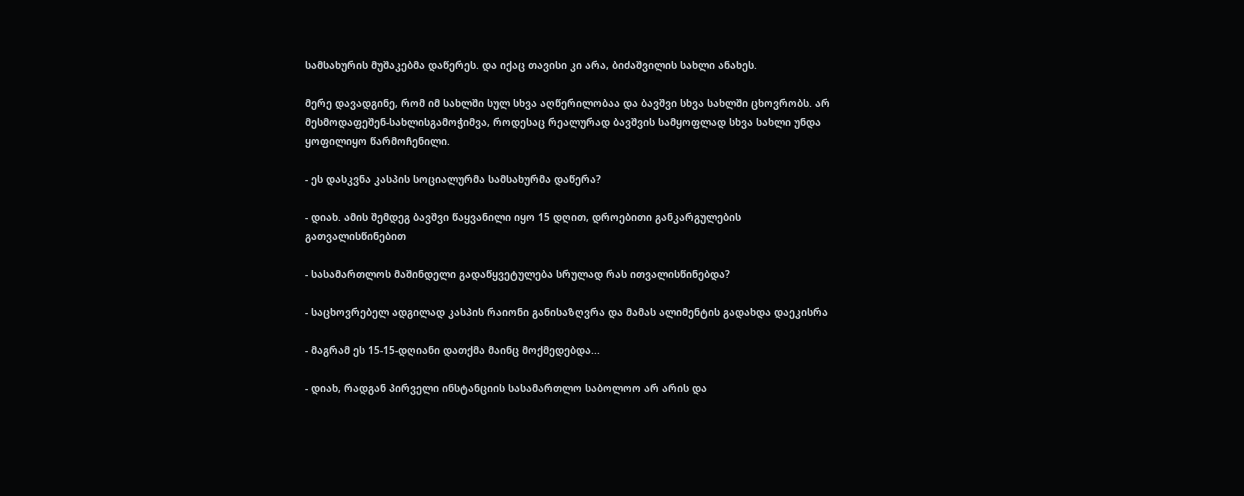სამსახურის მუშაკებმა დაწერეს. და იქაც თავისი კი არა, ბიძაშვილის სახლი ანახეს.

მერე დავადგინე, რომ იმ სახლში სულ სხვა აღწერილობაა და ბავშვი სხვა სახლში ცხოვრობს. არ მესმოდაფეშენ-სახლისგამოჭიმვა, როდესაც რეალურად ბავშვის სამყოფლად სხვა სახლი უნდა ყოფილიყო წარმოჩენილი.

- ეს დასკვნა კასპის სოციალურმა სამსახურმა დაწერა?

- დიახ. ამის შემდეგ ბავშვი წაყვანილი იყო 15 დღით, დროებითი განკარგულების გათვალისწინებით

- სასამართლოს მაშინდელი გადაწყვეტულება სრულად რას ითვალისწინებდა?

- საცხოვრებელ ადგილად კასპის რაიონი განისაზღვრა და მამას ალიმენტის გადახდა დაეკისრა

- მაგრამ ეს 15-15-დღიანი დათქმა მაინც მოქმედებდა...

- დიახ, რადგან პირველი ინსტანციის სასამართლო საბოლოო არ არის და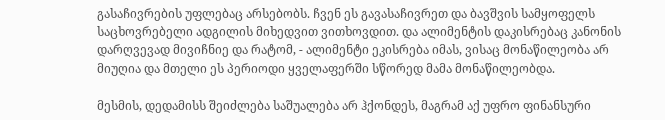გასაჩივრების უფლებაც არსებობს. ჩვენ ეს გავასაჩივრეთ და ბავშვის სამყოფელს საცხოვრებელი ადგილის მიხედვით ვითხოვდით. და ალიმენტის დაკისრებაც კანონის დარღვევად მივიჩნიე და რატომ, - ალიმენტი ეკისრება იმას, ვისაც მონაწილეობა არ მიუღია და მთელი ეს პერიოდი ყველაფერში სწორედ მამა მონაწილეობდა.

მესმის, დედამისს შეიძლება საშუალება არ ჰქონდეს, მაგრამ აქ უფრო ფინანსური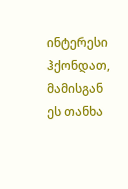ინტერესი ჰქონდათ, მამისგან ეს თანხა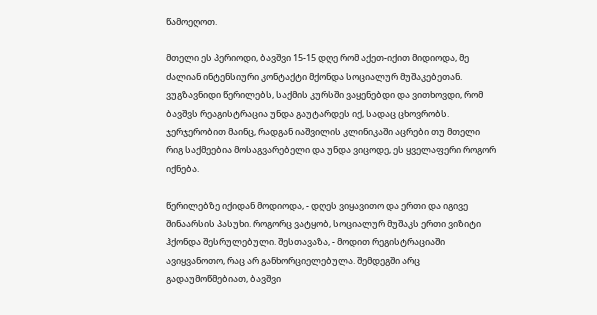წამოეღოთ.

მთელი ეს პერიოდი, ბავშვი 15-15 დღე რომ აქეთ-იქით მიდიოდა, მე ძალიან ინტენსიური კონტაქტი მქონდა სოციალურ მუშაკებეთან. ვუგზავნიდი წერილებს, საქმის კურსში ვაყენებდი და ვითხოვდი, რომ ბავშვს რეაგისტრაცია უნდა გაუტარდეს იქ, სადაც ცხოვრობს. ჯერჯერობით მაინც, რადგან იაშვილის კლინიკაში აცრები თუ მთელი რიგ საქმეებია მოსაგვარებელი და უნდა ვიცოდე, ეს ყველაფერი როგორ იქნება.

წერილებზე იქიდან მოდიოდა, - დღეს ვიყავითო და ერთი და იგივე შინაარსის პასუხი. როგორც ვატყობ, სოციალურ მუშაკს ერთი ვიზიტი ჰქონდა შესრულებული. შესთავაზა, - მოდით რეგისტრაციაში ავიყვანოთო, რაც არ განხორციელებულა. შემდეგში არც გადაუმოწმებიათ, ბავშვი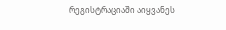რეგისტრაციაში აიყვანეს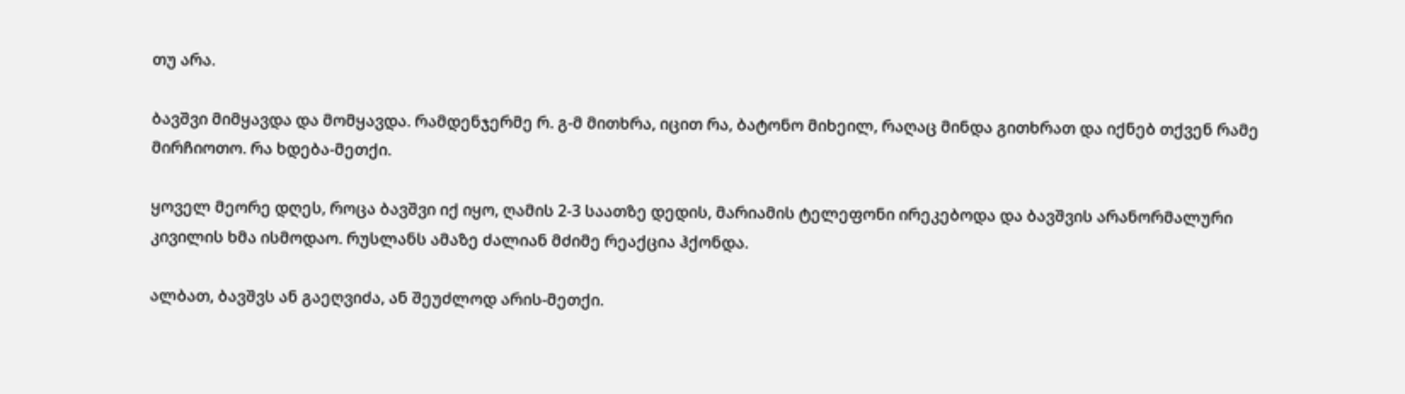თუ არა.

ბავშვი მიმყავდა და მომყავდა. რამდენჯერმე რ. გ-მ მითხრა, იცით რა, ბატონო მიხეილ, რაღაც მინდა გითხრათ და იქნებ თქვენ რამე მირჩიოთო. რა ხდება-მეთქი.

ყოველ მეორე დღეს, როცა ბავშვი იქ იყო, ღამის 2-3 საათზე დედის, მარიამის ტელეფონი ირეკებოდა და ბავშვის არანორმალური კივილის ხმა ისმოდაო. რუსლანს ამაზე ძალიან მძიმე რეაქცია ჰქონდა.

ალბათ, ბავშვს ან გაეღვიძა, ან შეუძლოდ არის-მეთქი.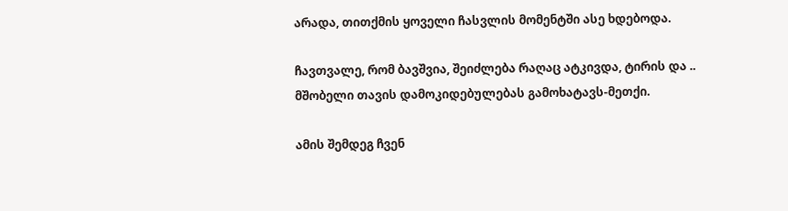არადა, თითქმის ყოველი ჩასვლის მომენტში ასე ხდებოდა.

ჩავთვალე, რომ ბავშვია, შეიძლება რაღაც ატკივდა, ტირის და .. მშობელი თავის დამოკიდებულებას გამოხატავს-მეთქი.

ამის შემდეგ ჩვენ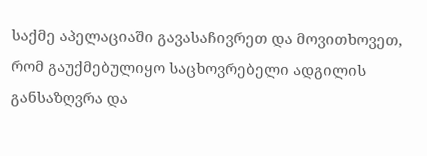საქმე აპელაციაში გავასაჩივრეთ და მოვითხოვეთ, რომ გაუქმებულიყო საცხოვრებელი ადგილის განსაზღვრა და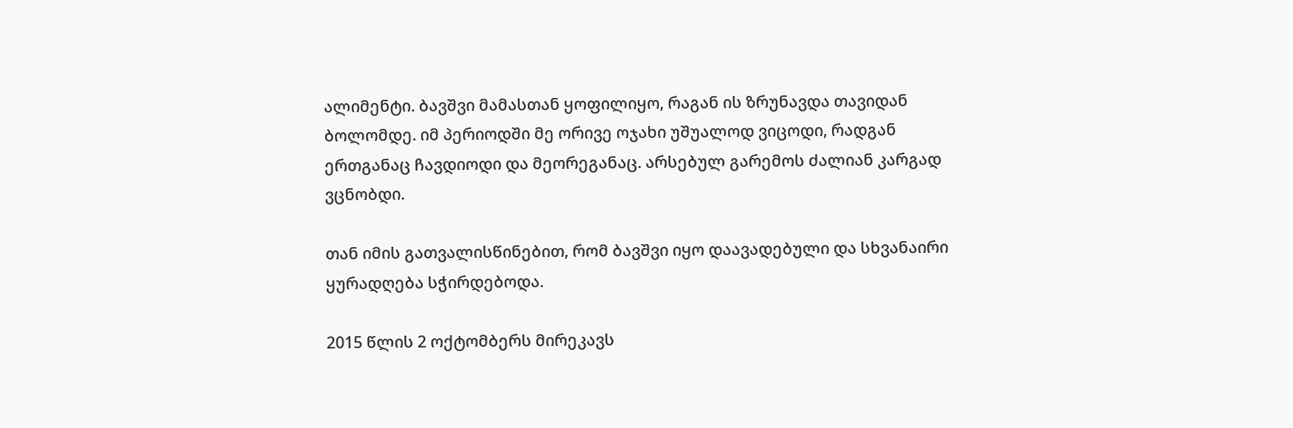ალიმენტი. ბავშვი მამასთან ყოფილიყო, რაგან ის ზრუნავდა თავიდან ბოლომდე. იმ პერიოდში მე ორივე ოჯახი უშუალოდ ვიცოდი, რადგან ერთგანაც ჩავდიოდი და მეორეგანაც. არსებულ გარემოს ძალიან კარგად ვცნობდი.

თან იმის გათვალისწინებით, რომ ბავშვი იყო დაავადებული და სხვანაირი ყურადღება სჭირდებოდა.

2015 წლის 2 ოქტომბერს მირეკავს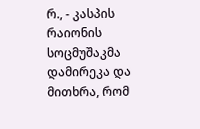რ., - კასპის რაიონის სოცმუშაკმა დამირეკა და მითხრა, რომ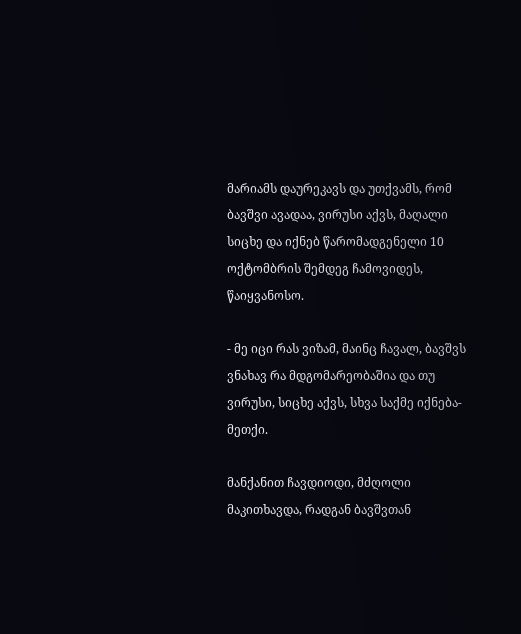მარიამს დაურეკავს და უთქვამს, რომ ბავშვი ავადაა, ვირუსი აქვს, მაღალი სიცხე და იქნებ წარომადგენელი 10 ოქტომბრის შემდეგ ჩამოვიდეს, წაიყვანოსო.

- მე იცი რას ვიზამ, მაინც ჩავალ, ბავშვს ვნახავ რა მდგომარეობაშია და თუ ვირუსი, სიცხე აქვს, სხვა საქმე იქნება-მეთქი.

მანქანით ჩავდიოდი, მძღოლი მაკითხავდა, რადგან ბავშვთან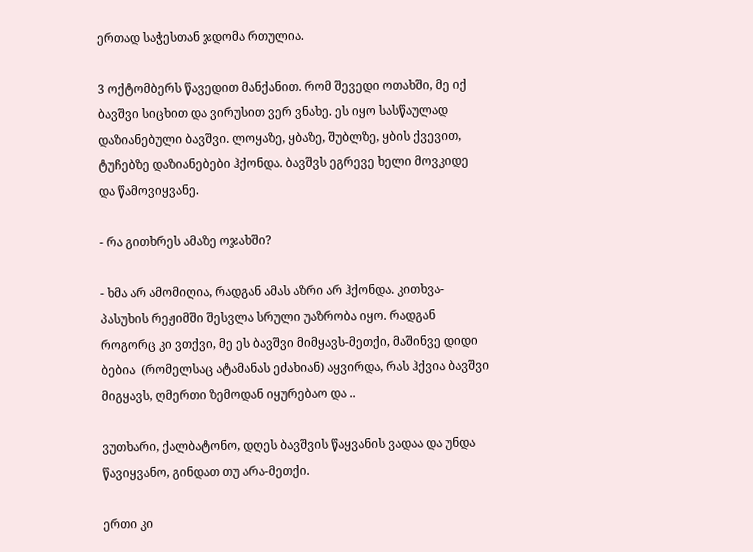ერთად საჭესთან ჯდომა რთულია.

3 ოქტომბერს წავედით მანქანით. რომ შევედი ოთახში, მე იქ ბავშვი სიცხით და ვირუსით ვერ ვნახე. ეს იყო სასწაულად დაზიანებული ბავშვი. ლოყაზე, ყბაზე, შუბლზე, ყბის ქვევით, ტუჩებზე დაზიანებები ჰქონდა. ბავშვს ეგრევე ხელი მოვკიდე და წამოვიყვანე.

- რა გითხრეს ამაზე ოჯახში?

- ხმა არ ამომიღია, რადგან ამას აზრი არ ჰქონდა. კითხვა-პასუხის რეჟიმში შესვლა სრული უაზრობა იყო. რადგან როგორც კი ვთქვი, მე ეს ბავშვი მიმყავს-მეთქი, მაშინვე დიდი ბებია  (რომელსაც ატამანას ეძახიან) აყვირდა, რას ჰქვია ბავშვი მიგყავს, ღმერთი ზემოდან იყურებაო და ..

ვუთხარი, ქალბატონო, დღეს ბავშვის წაყვანის ვადაა და უნდა წავიყვანო, გინდათ თუ არა-მეთქი.

ერთი კი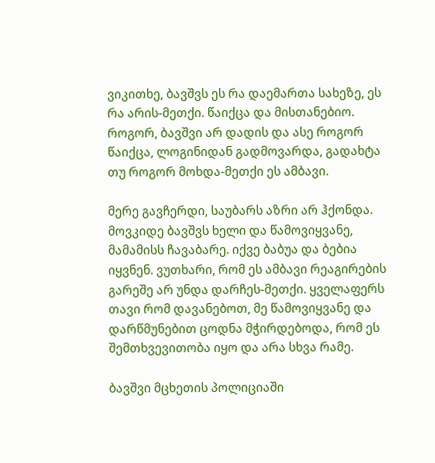ვიკითხე, ბავშვს ეს რა დაემართა სახეზე, ეს რა არის-მეთქი. წაიქცა და მისთანებიო. როგორ, ბავშვი არ დადის და ასე როგორ წაიქცა, ლოგინიდან გადმოვარდა, გადახტა თუ როგორ მოხდა-მეთქი ეს ამბავი.

მერე გავჩერდი, საუბარს აზრი არ ჰქონდა. მოვკიდე ბავშვს ხელი და წამოვიყვანე, მამამისს ჩავაბარე. იქვე ბაბუა და ბებია იყვნენ. ვუთხარი, რომ ეს ამბავი რეაგირების გარეშე არ უნდა დარჩეს-მეთქი. ყველაფერს თავი რომ დავანებოთ, მე წამოვიყვანე და დარწმუნებით ცოდნა მჭირდებოდა, რომ ეს შემთხვევითობა იყო და არა სხვა რამე.

ბავშვი მცხეთის პოლიციაში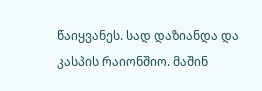წაიყვანეს. სად დაზიანდა და კასპის რაიონშიო. მაშინ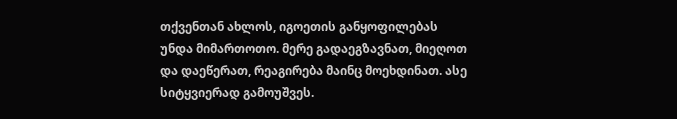თქვენთან ახლოს, იგოეთის განყოფილებას უნდა მიმართოთო. მერე გადაეგზავნათ, მიეღოთ და დაეწერათ, რეაგირება მაინც მოეხდინათ. ასე სიტყვიერად გამოუშვეს.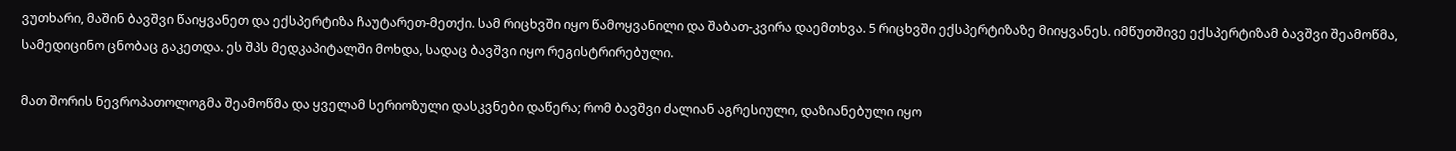ვუთხარი, მაშინ ბავშვი წაიყვანეთ და ექსპერტიზა ჩაუტარეთ-მეთქი. სამ რიცხვში იყო წამოყვანილი და შაბათ-კვირა დაემთხვა. 5 რიცხვში ექსპერტიზაზე მიიყვანეს. იმწუთშივე ექსპერტიზამ ბავშვი შეამოწმა, სამედიცინო ცნობაც გაკეთდა. ეს შპს მედკაპიტალში მოხდა, სადაც ბავშვი იყო რეგისტრირებული.

მათ შორის ნევროპათოლოგმა შეამოწმა და ყველამ სერიოზული დასკვნები დაწერა; რომ ბავშვი ძალიან აგრესიული, დაზიანებული იყო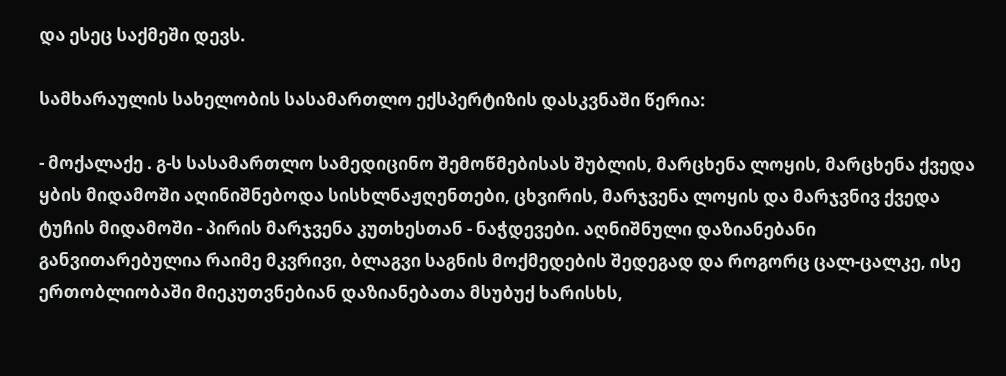და ესეც საქმეში დევს.

სამხარაულის სახელობის სასამართლო ექსპერტიზის დასკვნაში წერია:

- მოქალაქე . გ-ს სასამართლო სამედიცინო შემოწმებისას შუბლის, მარცხენა ლოყის, მარცხენა ქვედა ყბის მიდამოში აღინიშნებოდა სისხლნაჟღენთები, ცხვირის, მარჯვენა ლოყის და მარჯვნივ ქვედა ტუჩის მიდამოში - პირის მარჯვენა კუთხესთან - ნაჭდევები. აღნიშნული დაზიანებანი განვითარებულია რაიმე მკვრივი, ბლაგვი საგნის მოქმედების შედეგად და როგორც ცალ-ცალკე, ისე ერთობლიობაში მიეკუთვნებიან დაზიანებათა მსუბუქ ხარისხს,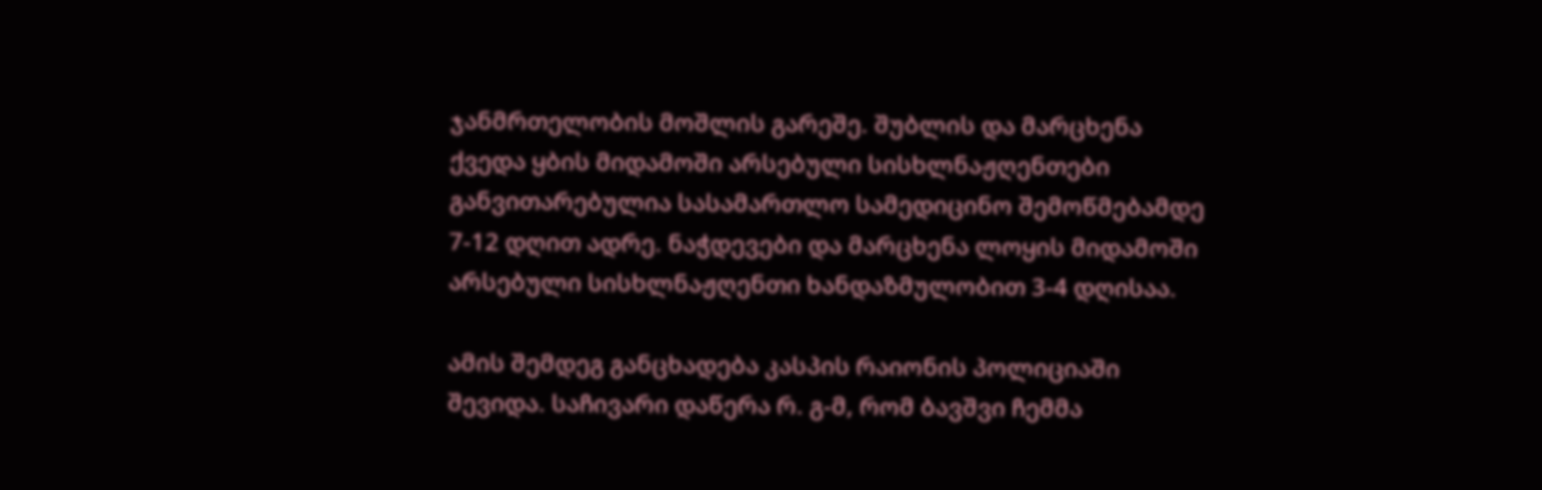ჯანმრთელობის მოშლის გარეშე. შუბლის და მარცხენა ქვედა ყბის მიდამოში არსებული სისხლნაჟღენთები განვითარებულია სასამართლო სამედიცინო შემოწმებამდე 7-12 დღით ადრე. ნაჭდევები და მარცხენა ლოყის მიდამოში არსებული სისხლნაჟღენთი ხანდაზმულობით 3-4 დღისაა.

ამის შემდეგ განცხადება კასპის რაიონის პოლიციაში შევიდა. საჩივარი დაწერა რ. გ-მ, რომ ბავშვი ჩემმა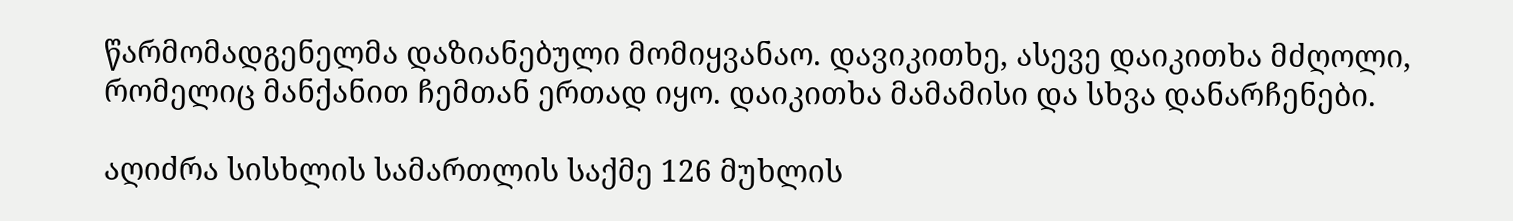წარმომადგენელმა დაზიანებული მომიყვანაო. დავიკითხე, ასევე დაიკითხა მძღოლი, რომელიც მანქანით ჩემთან ერთად იყო. დაიკითხა მამამისი და სხვა დანარჩენები.

აღიძრა სისხლის სამართლის საქმე 126 მუხლის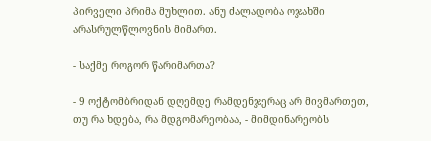პირველი პრიმა მუხლით. ანუ ძალადობა ოჯახში არასრულწლოვნის მიმართ.

- საქმე როგორ წარიმართა?

- 9 ოქტომბრიდან დღემდე რამდენჯერაც არ მივმართეთ, თუ რა ხდება, რა მდგომარეობაა, - მიმდინარეობს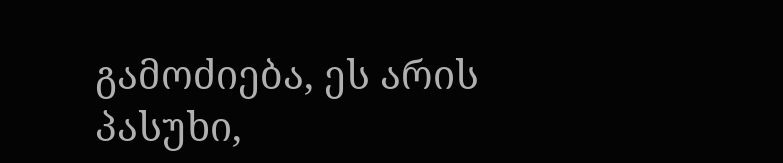გამოძიება, ეს არის პასუხი,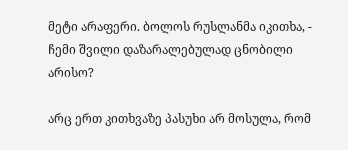მეტი არაფერი. ბოლოს რუსლანმა იკითხა, - ჩემი შვილი დაზარალებულად ცნობილი არისო?

არც ერთ კითხვაზე პასუხი არ მოსულა, რომ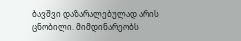ბავშვი დაზარალებულად არის ცნობილი. მიმდინარეობს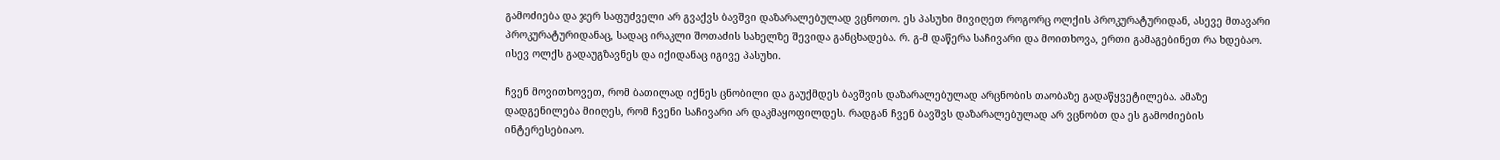გამოძიება და ჯერ საფუძველი არ გვაქვს ბავშვი დაზარალებულად ვცნოთო. ეს პასუხი მივიღეთ როგორც ოლქის პროკურატურიდან, ასევე მთავარი პროკურატურიდანაც, სადაც ირაკლი შოთაძის სახელზე შევიდა განცხადება. რ. გ-მ დაწერა საჩივარი და მოითხოვა, ერთი გამაგებინეთ რა ხდებაო. ისევ ოლქს გადაუგზავნეს და იქიდანაც იგივე პასუხი.

ჩვენ მოვითხოვეთ, რომ ბათილად იქნეს ცნობილი და გაუქმდეს ბავშვის დაზარალებულად არცნობის თაობაზე გადაწყვეტილება. ამაზე დადგენილება მიიღეს, რომ ჩვენი საჩივარი არ დაკმაყოფილდეს. რადგან ჩვენ ბავშვს დაზარალებულად არ ვცნობთ და ეს გამოძიების ინტერესებიაო.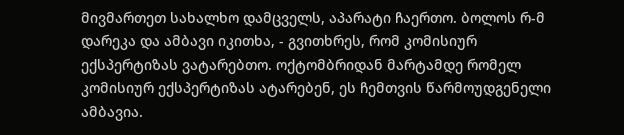მივმართეთ სახალხო დამცველს, აპარატი ჩაერთო. ბოლოს რ-მ დარეკა და ამბავი იკითხა, - გვითხრეს, რომ კომისიურ ექსპერტიზას ვატარებთო. ოქტომბრიდან მარტამდე რომელ კომისიურ ექსპერტიზას ატარებენ, ეს ჩემთვის წარმოუდგენელი ამბავია.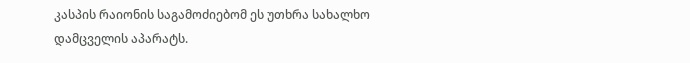კასპის რაიონის საგამოძიებომ ეს უთხრა სახალხო დამცველის აპარატს.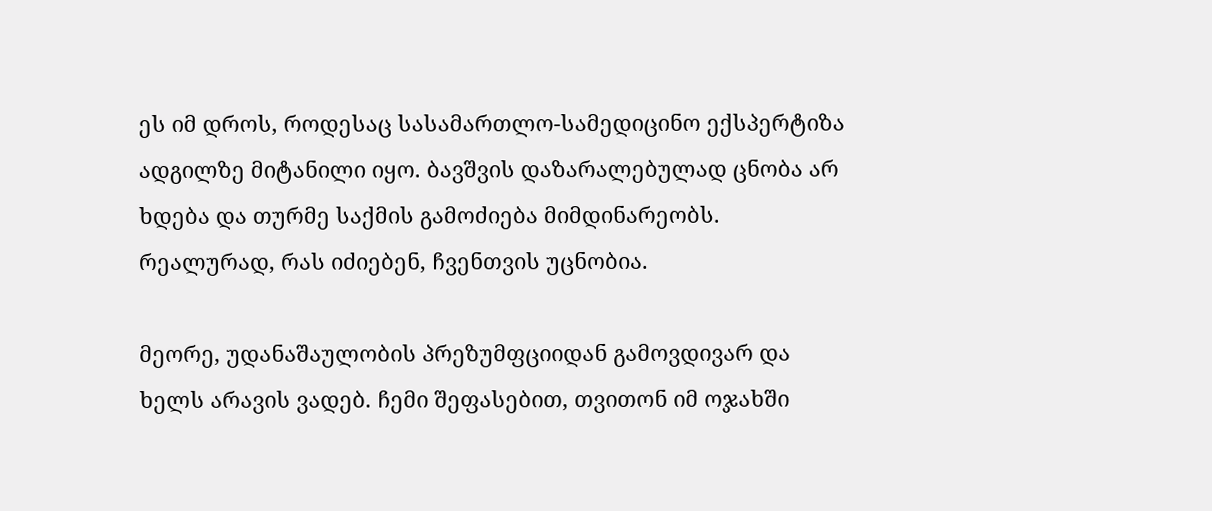ეს იმ დროს, როდესაც სასამართლო-სამედიცინო ექსპერტიზა ადგილზე მიტანილი იყო. ბავშვის დაზარალებულად ცნობა არ ხდება და თურმე საქმის გამოძიება მიმდინარეობს. რეალურად, რას იძიებენ, ჩვენთვის უცნობია.

მეორე, უდანაშაულობის პრეზუმფციიდან გამოვდივარ და ხელს არავის ვადებ. ჩემი შეფასებით, თვითონ იმ ოჯახში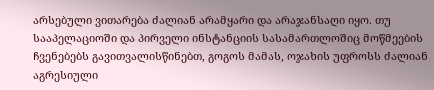არსებული ვითარება ძალიან არამყარი და არაჯანსაღი იყო. თუ სააპელაციოში და პირველი ინსტანციის სასამართლოშიც მოწმეების ჩვენებებს გავითვალისწინებთ, გოგოს მამას, ოჯახის უფროსს ძალიან აგრესიული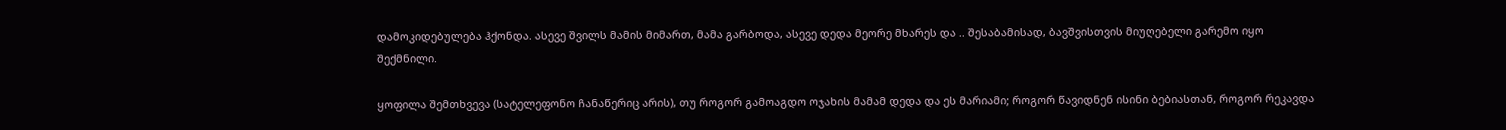დამოკიდებულება ჰქონდა. ასევე შვილს მამის მიმართ, მამა გარბოდა, ასევე დედა მეორე მხარეს და .. შესაბამისად, ბავშვისთვის მიუღებელი გარემო იყო შექმნილი.

ყოფილა შემთხვევა (სატელეფონო ჩანაწერიც არის), თუ როგორ გამოაგდო ოჯახის მამამ დედა და ეს მარიამი; როგორ წავიდნენ ისინი ბებიასთან, როგორ რეკავდა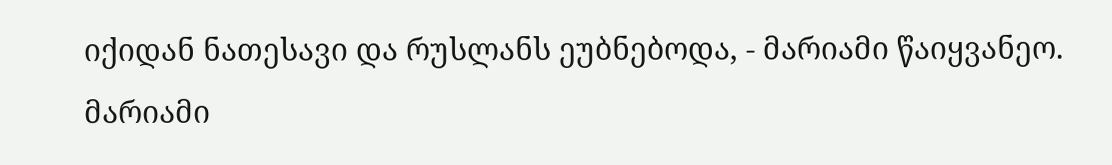იქიდან ნათესავი და რუსლანს ეუბნებოდა, - მარიამი წაიყვანეო. მარიამი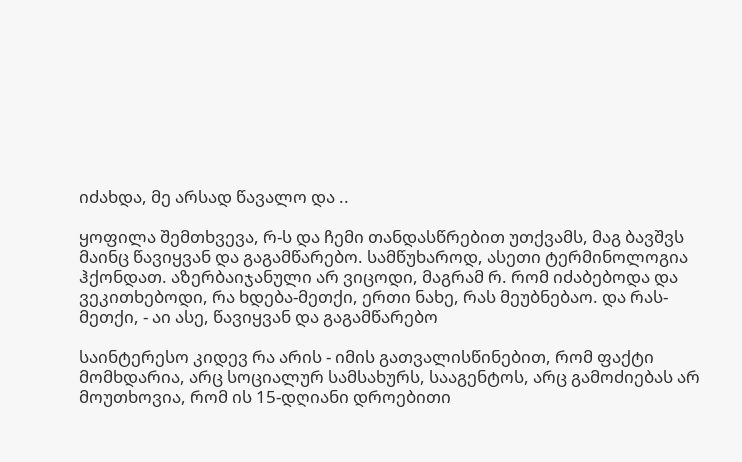იძახდა, მე არსად წავალო და ..

ყოფილა შემთხვევა, რ-ს და ჩემი თანდასწრებით უთქვამს, მაგ ბავშვს მაინც წავიყვან და გაგამწარებო. სამწუხაროდ, ასეთი ტერმინოლოგია ჰქონდათ. აზერბაიჯანული არ ვიცოდი, მაგრამ რ. რომ იძაბებოდა და ვეკითხებოდი, რა ხდება-მეთქი, ერთი ნახე, რას მეუბნებაო. და რას-მეთქი, - აი ასე, წავიყვან და გაგამწარებო

საინტერესო კიდევ რა არის - იმის გათვალისწინებით, რომ ფაქტი მომხდარია, არც სოციალურ სამსახურს, სააგენტოს, არც გამოძიებას არ მოუთხოვია, რომ ის 15-დღიანი დროებითი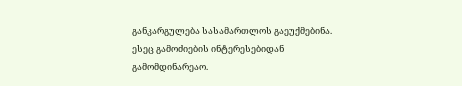განკარგულება სასამართლოს გაეუქმებინა. ესეც გამოძიების ინტერესებიდან გამომდინარეაო.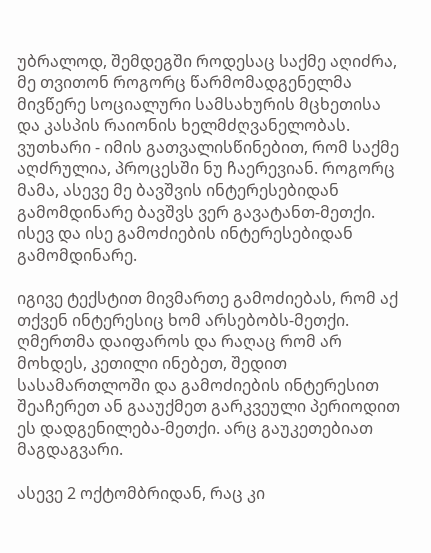უბრალოდ, შემდეგში როდესაც საქმე აღიძრა, მე თვითონ როგორც წარმომადგენელმა მივწერე სოციალური სამსახურის მცხეთისა და კასპის რაიონის ხელმძღვანელობას. ვუთხარი - იმის გათვალისწინებით, რომ საქმე აღძრულია, პროცესში ნუ ჩაერევიან. როგორც მამა, ასევე მე ბავშვის ინტერესებიდან გამომდინარე ბავშვს ვერ გავატანთ-მეთქი. ისევ და ისე გამოძიების ინტერესებიდან გამომდინარე.

იგივე ტექსტით მივმართე გამოძიებას, რომ აქ თქვენ ინტერესიც ხომ არსებობს-მეთქი. ღმერთმა დაიფაროს და რაღაც რომ არ მოხდეს, კეთილი ინებეთ, შედით სასამართლოში და გამოძიების ინტერესით შეაჩერეთ ან გააუქმეთ გარკვეული პერიოდით ეს დადგენილება-მეთქი. არც გაუკეთებიათ მაგდაგვარი.

ასევე 2 ოქტომბრიდან, რაც კი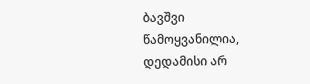ბავშვი წამოყვანილია, დედამისი არ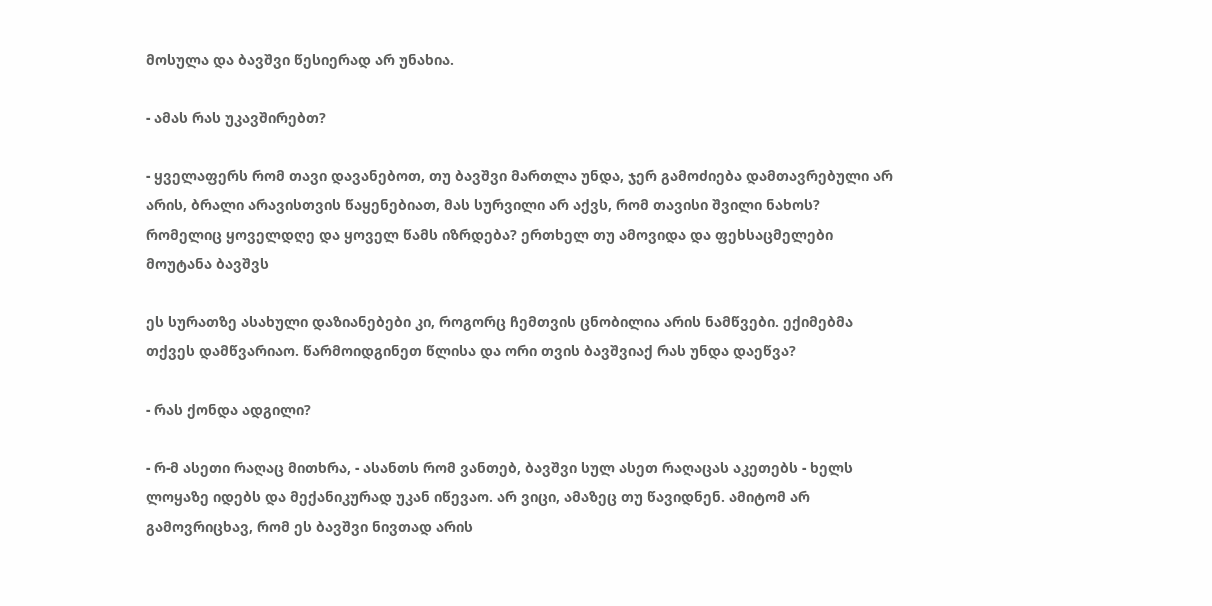მოსულა და ბავშვი წესიერად არ უნახია.

- ამას რას უკავშირებთ?

- ყველაფერს რომ თავი დავანებოთ, თუ ბავშვი მართლა უნდა, ჯერ გამოძიება დამთავრებული არ არის, ბრალი არავისთვის წაყენებიათ, მას სურვილი არ აქვს, რომ თავისი შვილი ნახოს? რომელიც ყოველდღე და ყოველ წამს იზრდება? ერთხელ თუ ამოვიდა და ფეხსაცმელები მოუტანა ბავშვს

ეს სურათზე ასახული დაზიანებები კი, როგორც ჩემთვის ცნობილია არის ნამწვები. ექიმებმა თქვეს დამწვარიაო. წარმოიდგინეთ წლისა და ორი თვის ბავშვიაქ რას უნდა დაეწვა?

- რას ქონდა ადგილი?

- რ-მ ასეთი რაღაც მითხრა, - ასანთს რომ ვანთებ, ბავშვი სულ ასეთ რაღაცას აკეთებს - ხელს ლოყაზე იდებს და მექანიკურად უკან იწევაო. არ ვიცი, ამაზეც თუ წავიდნენ. ამიტომ არ გამოვრიცხავ, რომ ეს ბავშვი ნივთად არის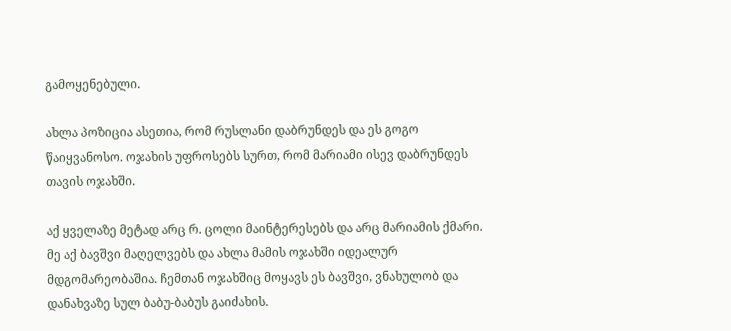გამოყენებული.

ახლა პოზიცია ასეთია, რომ რუსლანი დაბრუნდეს და ეს გოგო წაიყვანოსო. ოჯახის უფროსებს სურთ, რომ მარიამი ისევ დაბრუნდეს თავის ოჯახში.

აქ ყველაზე მეტად არც რ. ცოლი მაინტერესებს და არც მარიამის ქმარი. მე აქ ბავშვი მაღელვებს და ახლა მამის ოჯახში იდეალურ მდგომარეობაშია. ჩემთან ოჯახშიც მოყავს ეს ბავშვი, ვნახულობ და დანახვაზე სულ ბაბუ-ბაბუს გაიძახის.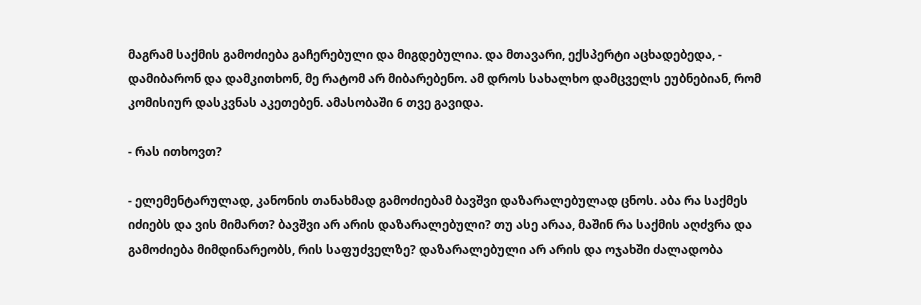მაგრამ საქმის გამოძიება გაჩერებული და მიგდებულია. და მთავარი, ექსპერტი აცხადებედა, - დამიბარონ და დამკითხონ, მე რატომ არ მიბარებენო. ამ დროს სახალხო დამცველს ეუბნებიან, რომ კომისიურ დასკვნას აკეთებენ. ამასობაში 6 თვე გავიდა.

- რას ითხოვთ?

- ელემენტარულად, კანონის თანახმად გამოძიებამ ბავშვი დაზარალებულად ცნოს. აბა რა საქმეს იძიებს და ვის მიმართ? ბავშვი არ არის დაზარალებული? თუ ასე არაა, მაშინ რა საქმის აღძვრა და გამოძიება მიმდინარეობს, რის საფუძველზე? დაზარალებული არ არის და ოჯახში ძალადობა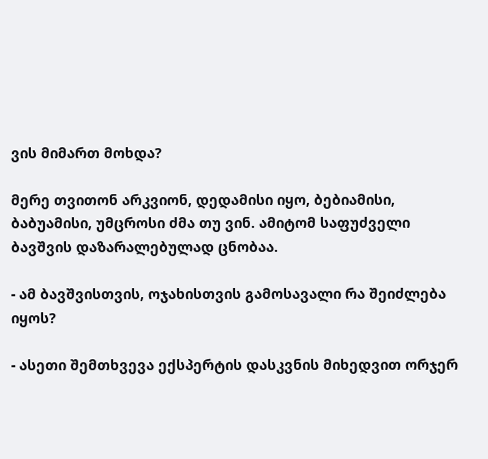ვის მიმართ მოხდა?

მერე თვითონ არკვიონ, დედამისი იყო, ბებიამისი, ბაბუამისი, უმცროსი ძმა თუ ვინ. ამიტომ საფუძველი ბავშვის დაზარალებულად ცნობაა.

- ამ ბავშვისთვის, ოჯახისთვის გამოსავალი რა შეიძლება იყოს?

- ასეთი შემთხვევა ექსპერტის დასკვნის მიხედვით ორჯერ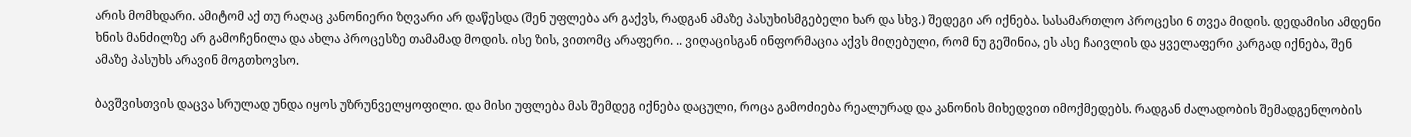არის მომხდარი. ამიტომ აქ თუ რაღაც კანონიერი ზღვარი არ დაწესდა (შენ უფლება არ გაქვს, რადგან ამაზე პასუხისმგებელი ხარ და სხვ.) შედეგი არ იქნება. სასამართლო პროცესი 6 თვეა მიდის. დედამისი ამდენი ხნის მანძილზე არ გამოჩენილა და ახლა პროცესზე თამამად მოდის. ისე ზის, ვითომც არაფერი. .. ვიღაცისგან ინფორმაცია აქვს მიღებული, რომ ნუ გეშინია, ეს ასე ჩაივლის და ყველაფერი კარგად იქნება, შენ ამაზე პასუხს არავინ მოგთხოვსო.

ბავშვისთვის დაცვა სრულად უნდა იყოს უზრუნველყოფილი. და მისი უფლება მას შემდეგ იქნება დაცული, როცა გამოძიება რეალურად და კანონის მიხედვით იმოქმედებს. რადგან ძალადობის შემადგენლობის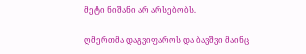მეტი ნიშანი არ არსებობს.

ღმერთმა დაგვიფაროს და ბავშვი მაინც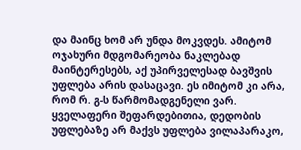და მაინც ხომ არ უნდა მოკვდეს. ამიტომ ოჯახური მდგომარეობა ნაკლებად მაინტერესებს, აქ უპირველესად ბავშვის უფლება არის დასაცავი. ეს იმიტომ კი არა, რომ რ. გ-ს წარმომადგენელი ვარ. ყველაფერი შეფარდებითია, დედობის უფლებაზე არ მაქვს უფლება ვილაპარაკო,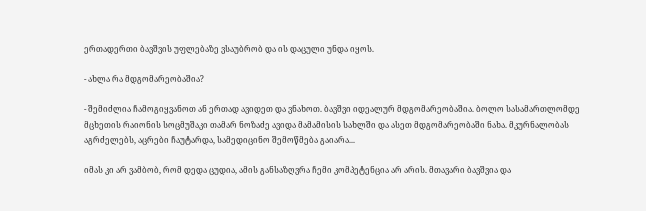ერთადერთი ბავშვის უფლებაზე ვსაუბრობ და ის დაცული უნდა იყოს.

- ახლა რა მდგომარეობაშია?

- შემიძლია ჩამოგიყვანოთ ან ერთად ავიდეთ და ვნახოთ. ბავშვი იდეალურ მდგომარეობაშია. ბოლო სასამართლომდე მცხეთის რაიონის სოცმუშაკი თამარ ნოზაძე ავიდა მამამისის სახლში და ასეთ მდგომარეობაში ნახა. მკურნალობას აგრძელებს, აცრები ჩაუტარდა, სამედიცინო შემოწმება გაიარა...

იმას კი არ ვამბობ, რომ დედა ცუდია, ამის განსაზღვრა ჩემი კომპეტენცია არ არის. მთავარი ბავშვია და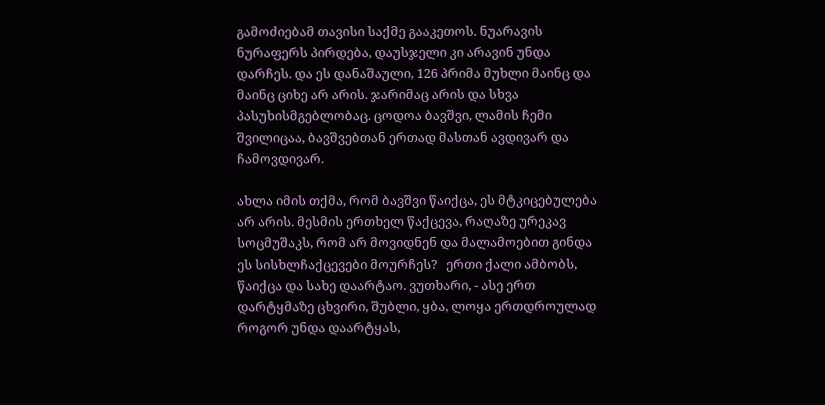გამოძიებამ თავისი საქმე გააკეთოს. ნუარავის ნურაფერს პირდება, დაუსჯელი კი არავინ უნდა დარჩეს. და ეს დანაშაული, 126 პრიმა მუხლი მაინც და მაინც ციხე არ არის. ჯარიმაც არის და სხვა პასუხისმგებლობაც. ცოდოა ბავშვი, ლამის ჩემი შვილიცაა, ბავშვებთან ერთად მასთან ავდივარ და ჩამოვდივარ.

ახლა იმის თქმა, რომ ბავშვი წაიქცა, ეს მტკიცებულება არ არის. მესმის ერთხელ წაქცევა, რაღაზე ურეკავ სოცმუშაკს, რომ არ მოვიდნენ და მალამოებით გინდა ეს სისხლჩაქცევები მოურჩეს?   ერთი ქალი ამბობს, წაიქცა და სახე დაარტაო. ვუთხარი, - ასე ერთ დარტყმაზე ცხვირი, შუბლი, ყბა, ლოყა ერთდროულად როგორ უნდა დაარტყას,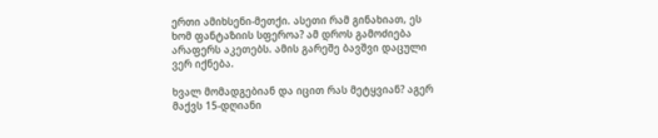ერთი ამიხსენი-მეთქი. ასეთი რამ გინახიათ, ეს ხომ ფანტაზიის სფეროა? ამ დროს გამოძიება არაფერს აკეთებს. ამის გარეშე ბავშვი დაცული ვერ იქნება.

ხვალ მომადგებიან და იცით რას მეტყვიან? აგერ მაქვს 15-დღიანი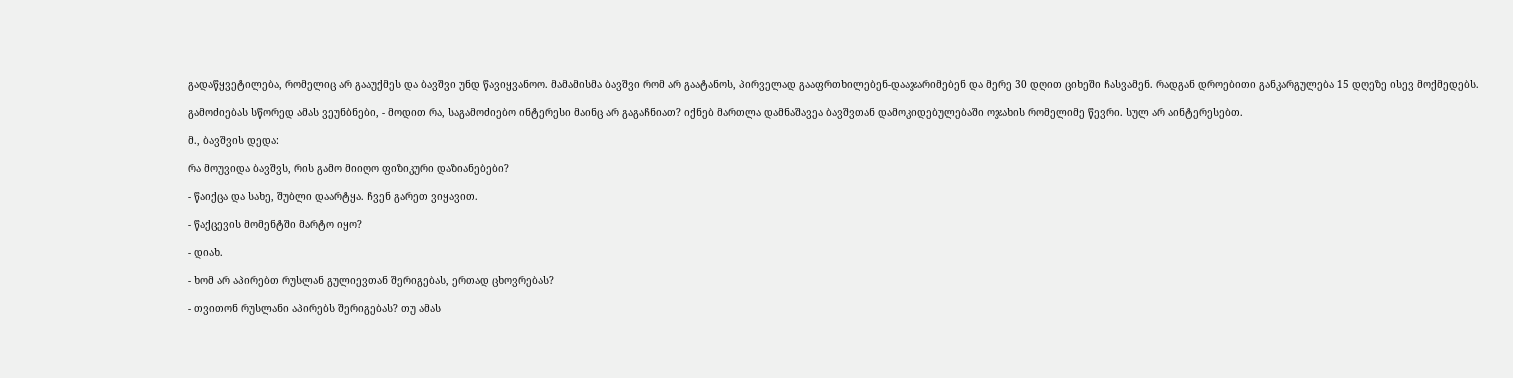გადაწყვეტილება, რომელიც არ გააუქმეს და ბავშვი უნდ წავიყვანოო. მამამისმა ბავშვი რომ არ გაატანოს, პირველად გააფრთხილებენ-დააჯარიმებენ და მერე 30 დღით ციხეში ჩასვამენ. რადგან დროებითი განკარგულება 15 დღეზე ისევ მოქმედებს.

გამოძიებას სწორედ ამას ვეუნბნები, - მოდით რა, საგამოძიებო ინტერესი მაინც არ გაგაჩნიათ? იქნებ მართლა დამნაშავეა ბავშვთან დამოკიდებულებაში ოჯახის რომელიმე წევრი. სულ არ აინტერესებთ.

მ., ბავშვის დედა:

რა მოუვიდა ბავშვს, რის გამო მიიღო ფიზიკური დაზიანებები?

- წაიქცა და სახე, შუბლი დაარტყა. ჩვენ გარეთ ვიყავით.

- წაქცევის მომენტში მარტო იყო?

- დიახ.

- ხომ არ აპირებთ რუსლან გულიევთან შერიგებას, ერთად ცხოვრებას?

- თვითონ რუსლანი აპირებს შერიგებას? თუ ამას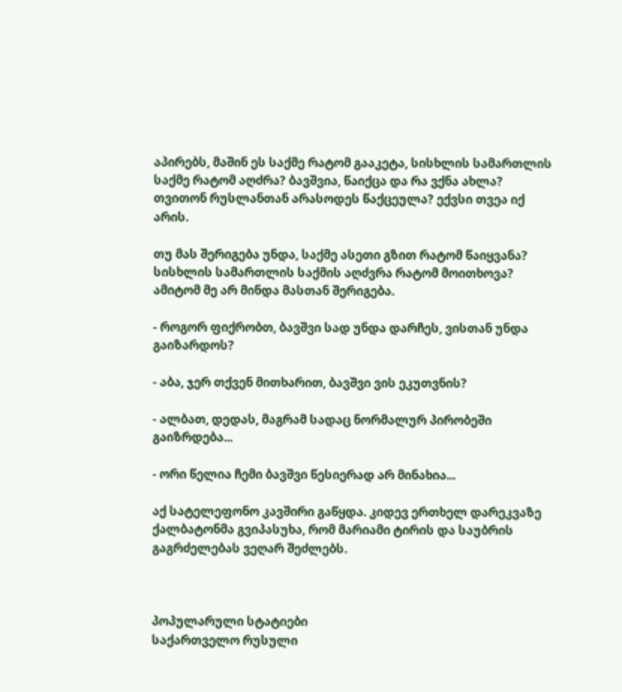აპირებს, მაშინ ეს საქმე რატომ გააკეტა, სისხლის სამართლის საქმე რატომ აღძრა? ბავშვია, წაიქცა და რა ვქნა ახლა? თვითონ რუსლანთან არასოდეს წაქცეულა? ექვსი თვეა იქ არის.

თუ მას შერიგება უნდა, საქმე ასეთი გზით რატომ წაიყვანა? სისხლის სამართლის საქმის აღძვრა რატომ მოითხოვა? ამიტომ მე არ მინდა მასთან შერიგება.

- როგორ ფიქრობთ, ბავშვი სად უნდა დარჩეს, ვისთან უნდა გაიზარდოს?

- აბა, ჯერ თქვენ მითხარით, ბავშვი ვის ეკუთვნის?

- ალბათ, დედას, მაგრამ სადაც ნორმალურ პირობეში გაიზრდება...

- ორი წელია ჩემი ბავშვი წესიერად არ მინახია...

აქ სატელეფონო კავშირი გაწყდა. კიდევ ერთხელ დარეკვაზე ქალბატონმა გვიპასუხა, რომ მარიამი ტირის და საუბრის გაგრძელებას ვეღარ შეძლებს.



პოპულარული სტატიები
საქართველო რუსული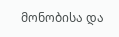მონობისა და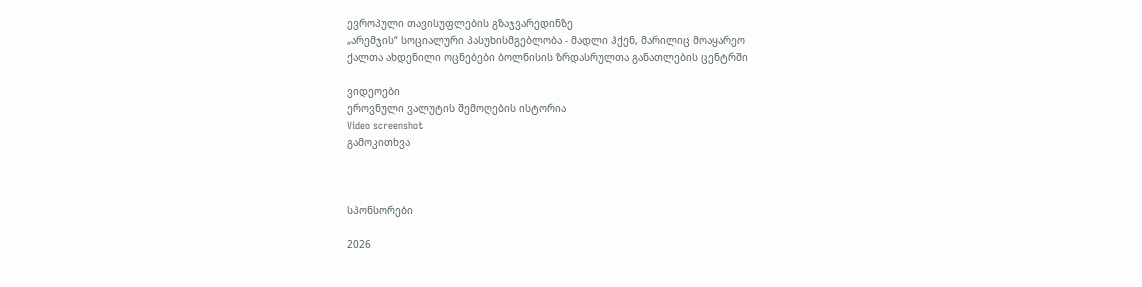ევროპული თავისუფლების გზაჯვარედინზე
„არემჯის“ სოციალური პასუხისმგებლობა - მადლი ჰქენ, მარილიც მოაყარეო
ქალთა ახდენილი ოცნებები ბოლნისის ზრდასრულთა განათლების ცენტრში

ვიდეოები
ეროვნული ვალუტის შემოღების ისტორია
Video screenshot
გამოკითხვა



სპონსორები

2026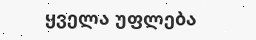ყველა უფლება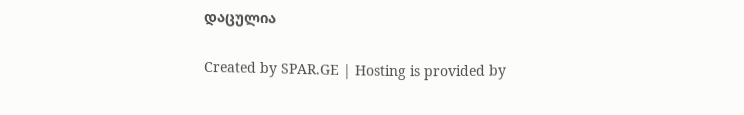დაცულია

Created by SPAR.GE | Hosting is provided by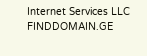Internet Services LLC FINDDOMAIN.GE